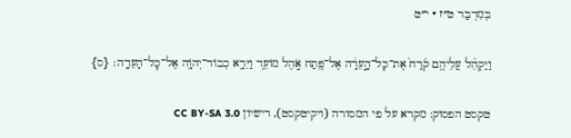בְּמִדְבַּר ט״ז · י״ט

וַיַּקְהֵ֨ל עֲלֵיהֶ֥ם קֹ֙רַח֙ אֶת־כׇּל־הָ֣עֵדָ֔ה אֶל־פֶּ֖תַח אֹ֣הֶל מוֹעֵ֑ד וַיֵּרָ֥א כְבוֹד־יְהֹוָ֖ה אֶל־כׇּל־הָעֵדָֽה׃ {ס}

טקסט הפסוק: מקרא על פי המסורה (ויקיטקסט), רישיון CC BY-SA 3.0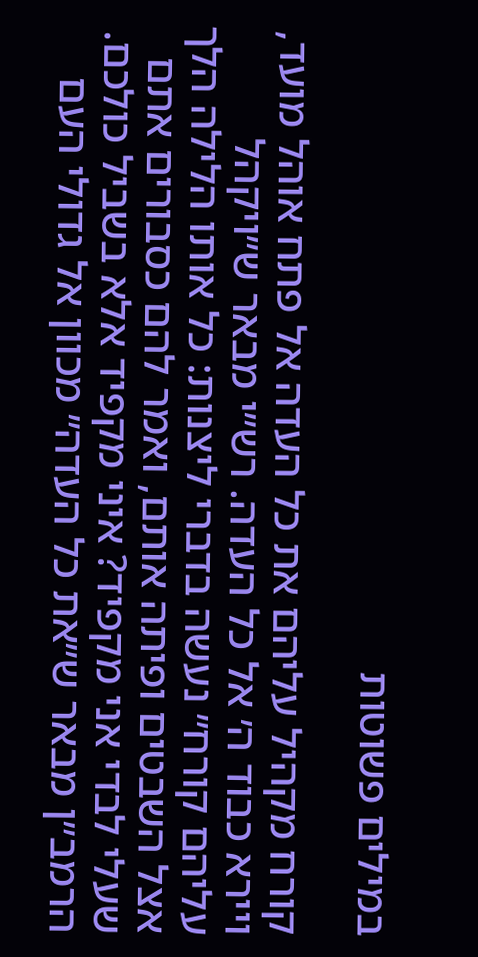במילים פשוטות

קורח מקהיל עליהם את כל העדה אל פתח אוהל מועד, ויירא כבוד ה׳ אל כל העדה. רש״י מבאר ש״ויקהל עליהם קורח״ נעשה בדברי ליצנות: כל אותו הלילה הלך אצל השבטים ופיתה אותם, ואמר להם כסבורים אתם שעלי לבדי אני מקפיד? איני מקפיד אלא בשביל כולכם. הרמב״ן מבאר ש״את כל העדה״ מכוון אל גדולי העם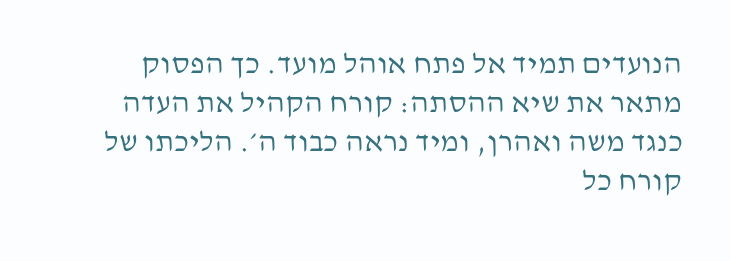הנועדים תמיד אל פתח אוהל מועד. כך הפסוק מתאר את שיא ההסתה: קורח הקהיל את העדה כנגד משה ואהרן, ומיד נראה כבוד ה׳. הליכתו של קורח כל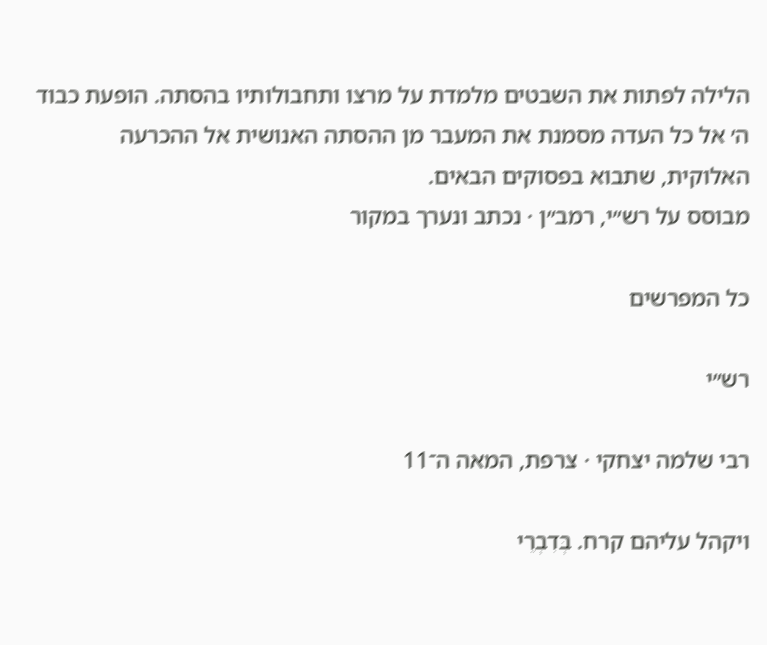הלילה לפתות את השבטים מלמדת על מרצו ותחבולותיו בהסתה. הופעת כבוד ה׳ אל כל העדה מסמנת את המעבר מן ההסתה האנושית אל ההכרעה האלוקית, שתבוא בפסוקים הבאים.
מבוסס על רש״י, רמב״ן · נכתב ונערך במקור

כל המפרשים

רש״י

רבי שלמה יצחקי · צרפת, המאה ה־11

ויקהל עליהם קרח. בְּדִבְרֵי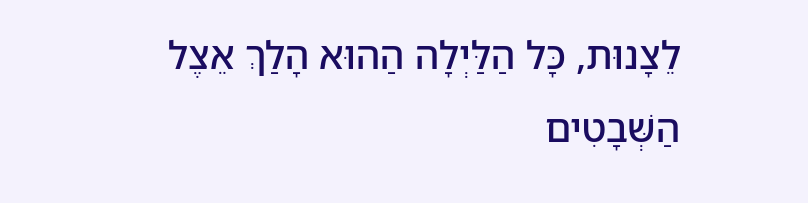לֵצָנוּת, כָּל הַלַּיְלָה הַהוּא הָלַךְ אֵצֶל הַשְּׁבָטִים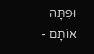וּפִתָּה אוֹתָם -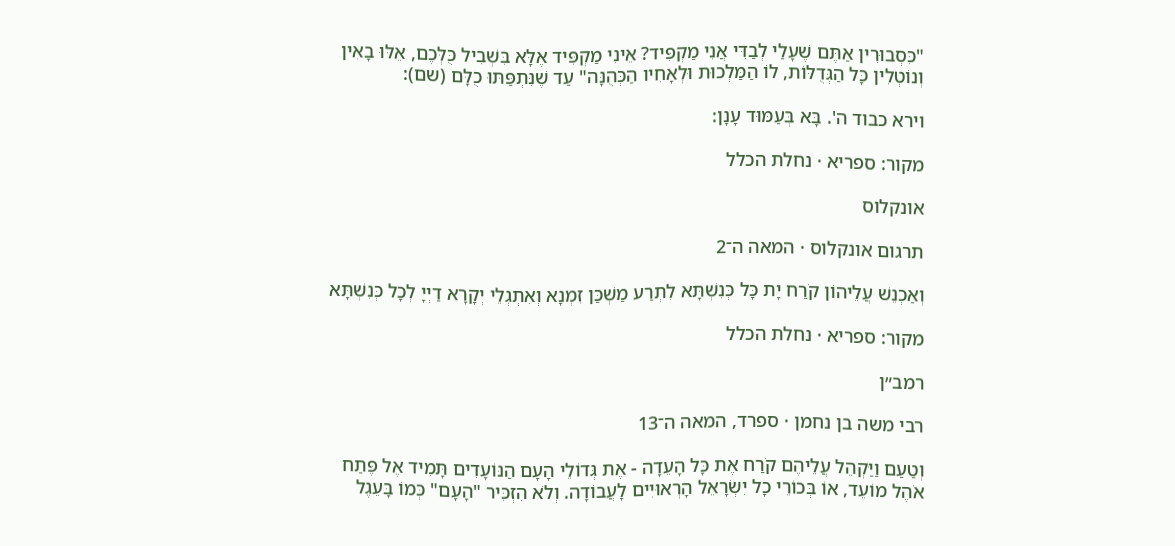"כִּסְבוּרִין אַתֶּם שֶׁעָלַי לְבַדִּי אֲנִי מַקְפִּיד? אֵינִי מַקְפִּיד אֶלָּא בִּשְׁבִיל כֻּלְּכֶם, אֵלּוּ בָאִין וְנוֹטְלִין כָּל הַגְּדֻלּוֹת, לוֹ הַמַּלְכוּת וּלְאָחִיו הַכְּהֻנָּה" עַד שֶׁנִּתְפַּתּוּ כֻלָּם (שם):

וירא כבוד ה'. בָּא בְּעַמּוּד עָנָן:

מקור: ספריא · נחלת הכלל

אונקלוס

תרגום אונקלוס · המאה ה־2

וְאַכְנֵשׁ עֲלֵיהוֹן קֹרַח יָת כָּל כְּנִשְׁתָּא לִתְרַע מַשְׁכַּן זִמְנָא וְאִתְגְלֵי יְקָרָא דַיְיָ לְכָל כְּנִשְׁתָּא

מקור: ספריא · נחלת הכלל

רמב״ן

רבי משה בן נחמן · ספרד, המאה ה־13

וְטַעַם וַיַּקְהֵל עֲלֵיהֶם קֹרַח אֶת כָּל הָעֵדָה - אֶת גְּדוֹלֵי הָעָם הַנּוֹעָדִים תָּמִיד אֶל פֶּתַח אֹהֶל מוֹעֵד, אוֹ בְּכוֹרֵי כָל יִשְׂרָאֵל הָרְאוּיִים לָעֲבוֹדָה. וְלֹא הִזְכִּיר "הָעָם" כְּמוֹ בָּעֵגֶל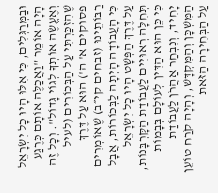וּבַמְּרַגְּלִים, כִּי אִלּוּ הָיוּ כָל יִשְׂרָאֵל הָיָה אוֹמֵר "וַאֲכַלֶּה אוֹתָם כְּרֶגַע וְאֶעֱשֶׂה אוֹתְךָ לְגוֹי גָּדוֹל". וְכָל זֶה שֶׁהִזְכַּרְתִּי עַל הַבְּכוֹרִים (לעיל פסוקים א' ה') הוּא עַל דֶּרֶךְ רַבּוֹתֵינוּ (זבחים קי״ב) שֶׁאוֹמְרִים כִּי הָעֲבוֹדָה הָיְתָה לַבְּכוֹרוֹת, אֲבָל עַל דֶּרֶךְ הַפְּשָׁט הָיוּ כָל יִשְׂרָאֵל תְּחִלָּה רְאוּיִים לַעֲבוֹדַת הַקָּרְבָּנוֹת, כִּי כֵּן הוּא הַדִּין לְעוֹלָם בְּבָמוֹת יָחִיד, וְנִבְחַר אַהֲרֹן לַעֲבוֹדַת הַמִּשְׁכָּן וְהַמִּקְדָּשׁ, וְהָיָה קֹרַח טוֹעֵן עַל הַבְּחִירָה הַזֹּאת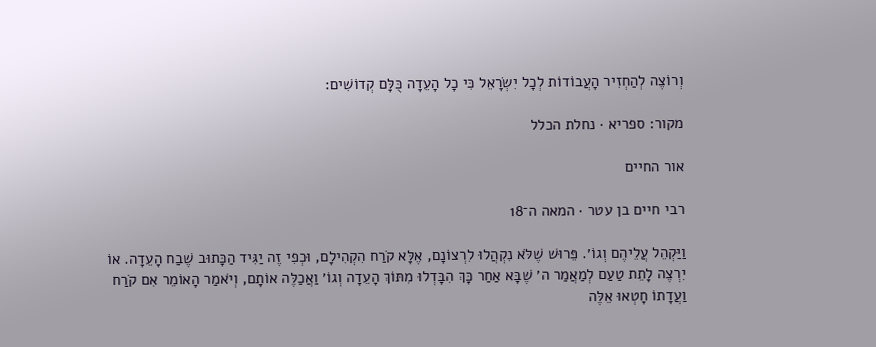וְרוֹצֶה לְהַחְזִיר הָעֲבוֹדוֹת לְכָל יִשְׂרָאֵל כִּי כָל הָעֵדָה כֻּלָּם קְדוֹשִׁים:

מקור: ספריא · נחלת הכלל

אור החיים

רבי חיים בן עטר · המאה ה־18

וַיַּקְהֵל עֲלֵיהֶם וְגוֹ׳. פֵּרוּשׁ שֶׁלֹּא נִקְהֲלוּ לִרְצוֹנָם, אֶלָּא קֹרַח הִקְהִילָם, וּכְפִי זֶה יַגִּיד הַכָּתוּב שֶׁבַח הָעֵדָה. אוֹ יִרְצֶה לָתֵת טַעַם לְמַאֲמַר ה׳ שֶׁבָּא אַחַר כָּךְ הִבָּדְלוּ מִתּוֹךְ הָעֵדָה וְגוֹ׳ וַאֲכַלֶּה אוֹתָם, וְיֹאמַר הָאוֹמֵר אִם קֹרַח וַעֲדָתוֹ חָטְאוּ אֵלֶּה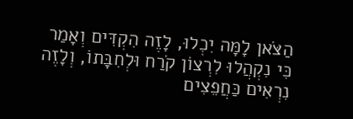הַצֹּאן לָמָּה יִכְלוּ, לָזֶה הִקְדִּים וְאָמַר כִּי נִקְהֲלוּ לִרְצוֹן קֹרַח וּלְחִבָּתוֹ, וְלָזֶה נִרְאִים כַּחֲפֵצִים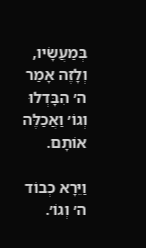בְּמַעֲשָׂיו, וְלָזֶה אָמַר ה׳ הִבָּדְלוּ וְגוֹ׳ וַאֲכַלֶּה אוֹתָם.

וַיֵּרָא כְבוֹד ה׳ וְגוֹ׳.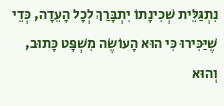נִתְגַּלֵּית שְׁכִינָתוֹ יִתְבָּרַךְ לְכָל הָעֵדָה, כְּדֵי שֶׁיַּכִּירוּ כִּי הוּא הָעוֹשֶׂה מִשְׁפָּט כָּתוּב, וְהוּא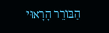הַבּוֹרֵר הָרָאוּי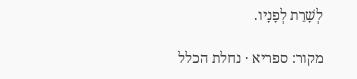לְשָׁרֵת לְפָנָיו.

מקור: ספריא · נחלת הכלל